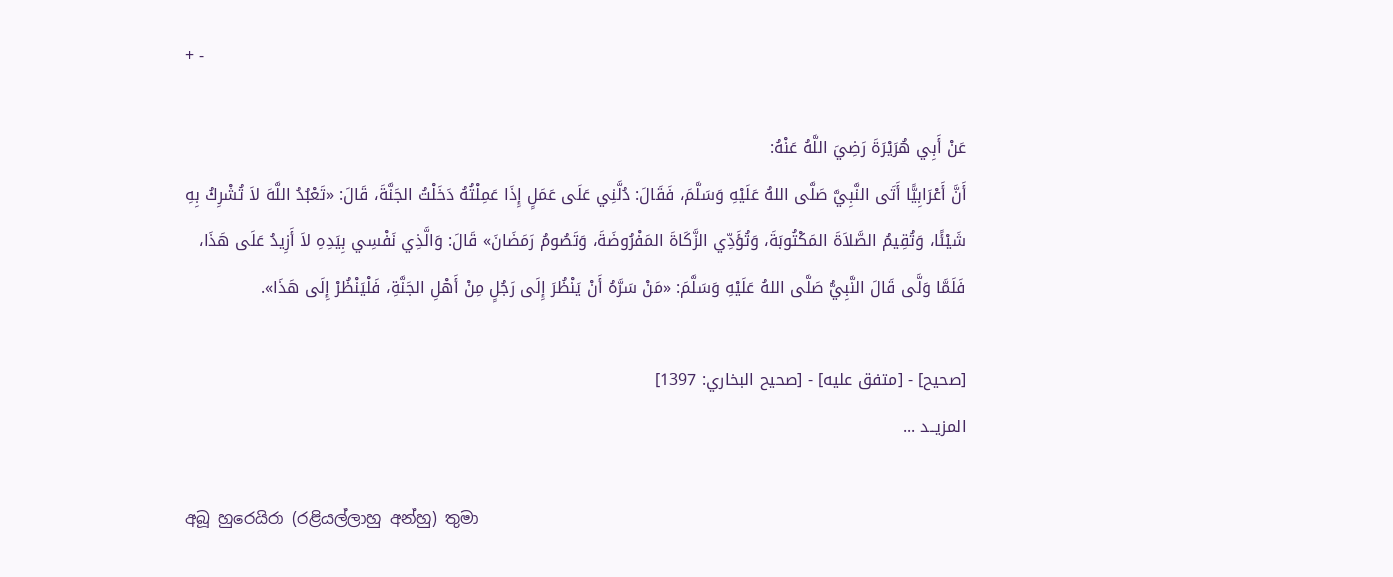+ -

عَنْ أَبِي هُرَيْرَةَ رَضِيَ اللَّهُ عَنْهُ:
أَنَّ أَعْرَابِيًّا أَتَى النَّبِيَّ صَلَّى اللهُ عَلَيْهِ وَسَلَّمَ، فَقَالَ: دُلَّنِي عَلَى عَمَلٍ إِذَا عَمِلْتُهُ دَخَلْتُ الجَنَّةَ، قَالَ: «تَعْبُدُ اللَّهَ لاَ تُشْرِكُ بِهِ شَيْئًا، وَتُقِيمُ الصَّلاَةَ المَكْتُوبَةَ، وَتُؤَدِّي الزَّكَاةَ المَفْرُوضَةَ، وَتَصُومُ رَمَضَانَ» قَالَ: وَالَّذِي نَفْسِي بِيَدِهِ لاَ أَزِيدُ عَلَى هَذَا، فَلَمَّا وَلَّى قَالَ النَّبِيُّ صَلَّى اللهُ عَلَيْهِ وَسَلَّمَ: «مَنْ سَرَّهُ أَنْ يَنْظُرَ إِلَى رَجُلٍ مِنْ أَهْلِ الجَنَّةِ، فَلْيَنْظُرْ إِلَى هَذَا».

[صحيح] - [متفق عليه] - [صحيح البخاري: 1397]
المزيــد ...

අබූ හුරෙයිරා (රළියල්ලාහු අන්හු) තුමා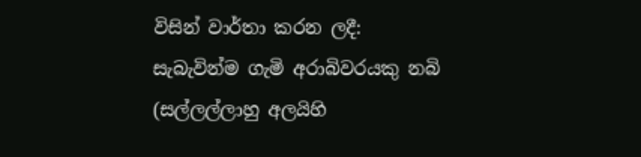විසින් වාර්තා කරන ලදී:
සැබැවින්ම ගැමි අරාබිවරයකු නබි (සල්ලල්ලාහු අලයිහි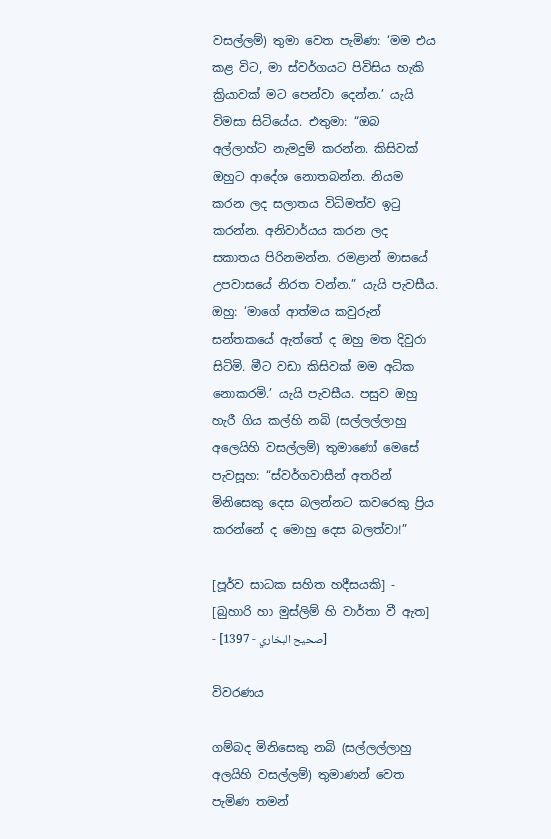වසල්ලම්) තුමා වෙත පැමිණ: ‘මම එය කළ විට, මා ස්වර්ගයට පිවිසිය හැකි ක්‍රියාවක් මට පෙන්වා දෙන්න.’ යැයි විමසා සිටියේය. එතුමා: “ඔබ අල්ලාහ්ට නැමදුම් කරන්න. කිසිවක් ඔහුට ආදේශ නොතබන්න. නියම කරන ලද සලාතය විධිමත්ව ඉටු කරන්න. අනිවාර්යය කරන ලද සකාතය පිරිනමන්න. රමළාන් මාසයේ උපවාසයේ නිරත වන්න.” යැයි පැවසීය. ඔහු: ‘මාගේ ආත්මය කවුරුන් සන්තකයේ ඇත්තේ ද ඔහු මත දිවුරා සිටිමි. මීට වඩා කිසිවක් මම අධික නොකරමි.’ යැයි පැවසීය. පසුව ඔහු හැරී ගිය කල්හි නබි (සල්ලල්ලාහු අලෙයිහි වසල්ලම්) තුමාණෝ මෙසේ පැවසූහ: “ස්වර්ගවාසීන් අතරින් මිනිසෙකු දෙස බලන්නට කවරෙකු ප්‍රිය කරන්නේ ද මොහු දෙස බලත්වා!”

[පූර්ව සාධක සහිත හදීසයකි] - [බුහාරි හා මුස්ලිම් හි වාර්තා වී ඇත] - [صحيح البخاري - 1397]

විවරණය

ගම්බද මිනිසෙකු නබි (සල්ලල්ලාහු අලයිහි වසල්ලම්) තුමාණන් වෙත පැමිණ තමන්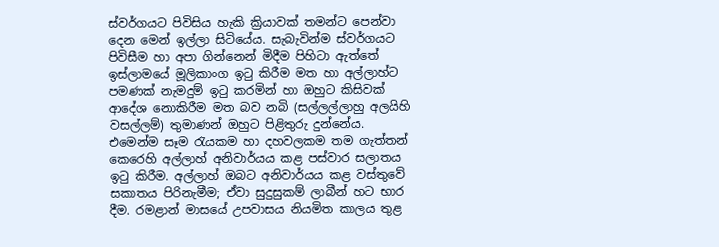ස්වර්ගයට පිවිසිය හැකි ක්‍රියාවක් තමන්ට පෙන්වා දෙන මෙන් ඉල්ලා සිටියේය. සැබැවින්ම ස්වර්ගයට පිවිසීම හා අපා ගින්නෙන් මිදීම පිහිටා ඇත්තේ ඉස්ලාමයේ මූලිකාංග ඉටු කිරීම මත හා අල්ලාහ්ට පමණක් නැමදුම් ඉටු කරමින් හා ඔහුට කිසිවක් ආදේශ නොකිරීම මත බව නබි (සල්ලල්ලාහු අලයිහි වසල්ලම්) තුමාණන් ඔහුට පිළිතුරු දුන්නේය. එමෙන්ම සෑම රැයකම හා දහවලකම තම ගැත්තන් කෙරෙහි අල්ලාහ් අනිවාර්යය කළ පස්වාර සලාතය ඉටු කිරීම. අල්ලාහ් ඔබට අනිවාර්යය කළ වස්තුවේ සකාතය පිරිනැමීම; ඒවා සුදුසුකම් ලාබීන් හට භාර දීම. රමළාන් මාසයේ උපවාසය නියමිත කාලය තුළ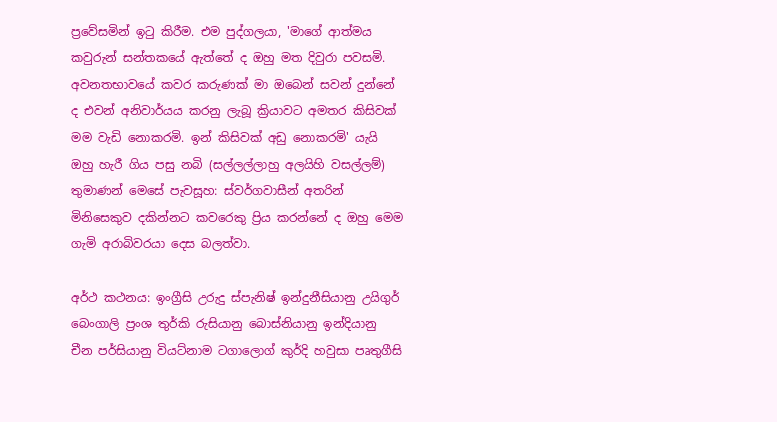ප්‍රවේසමින් ඉටු කිරීම. එම පුද්ගලයා, 'මාගේ ආත්මය කවුරුන් සන්තකයේ ඇත්තේ ද ඔහු මත දිවුරා පවසමි. අවනතභාවයේ කවර කරුණක් මා ඔබෙන් සවන් දුන්නේ ද එවන් අනිවාර්යය කරනු ලැබූ ක්‍රියාවට අමතර කිසිවක් මම වැඩි නොකරමි. ඉන් කිසිවක් අඩු නොකරමි' යැයි ඔහු හැරී ගිය පසු නබි (සල්ලල්ලාහු අලයිහි වසල්ලම්) තුමාණන් මෙසේ පැවසූහ: ස්වර්ගවාසීන් අතරින් මිනිසෙකුව දකින්නට කවරෙකු ප්‍රිය කරන්නේ ද ඔහු මෙම ගැමි අරාබිවරයා දෙස බලත්වා.

අර්ථ කථනය: ඉංග්‍රීසි උරුදු ස්පැනිෂ් ඉන්දුනීසියානු උයිගුර් බෙංගාලි ප්‍රංශ තුර්කි රුසියානු බොස්නියානු ඉන්දියානු චීන පර්සියානු වියට්නාම ටගාලොග් කුර්දි හවුසා පෘතුගීසි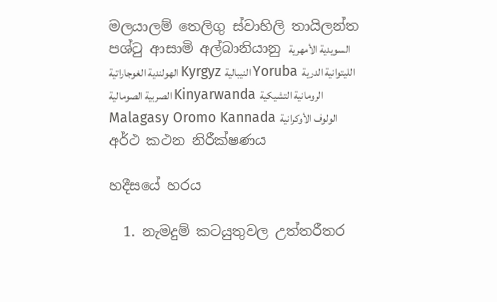මලයාලම් තෙලිගු ස්වාහිලි තායිලන්ත පශ්ටු ආසාමි අල්බානියානු السويدية الأمهرية الهولندية الغوجاراتية Kyrgyz النيبالية Yoruba الليتوانية الدرية الصربية الصومالية Kinyarwanda الرومانية التشيكية Malagasy Oromo Kannada الولوف الأوكرانية
අර්ථ කථන නිරීක්ෂණය

හදීසයේ හරය

  1. නැමදුම් කටයුතුවල උත්තරීතර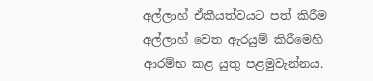අල්ලාහ් ඒකීයත්වයට පත් කිරීම අල්ලාහ් වෙත ඇරයුම් කිරීමෙහි ආරම්භ කළ යුතු පළමුවැන්නය.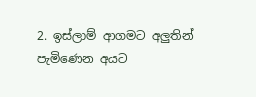2. ඉස්ලාම් ආගමට අලුතින් පැමිණෙන අයට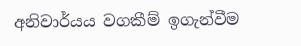අනිවාර්යය වගකීම් ඉගැන්වීම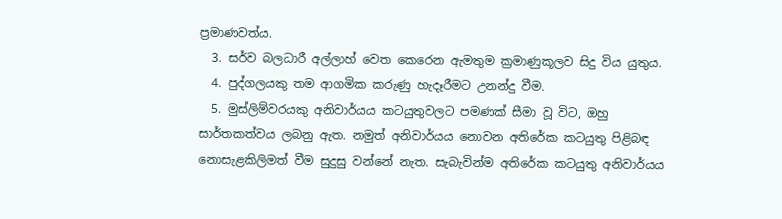ප්‍රමාණවත්ය.
  3. සර්ව බලධාරී අල්ලාහ් වෙත කෙරෙන ඇමතුම ක්‍රමාණුකූලව සිදු විය යුතුය.
  4. පුද්ගලයකු තම ආගමික කරුණු හැදෑරීමට උනන්දු වීම.
  5. මුස්ලිම්වරයකු අනිවාර්යය කටයුතුවලට පමණක් සීමා වූ විට, ඔහු සාර්තකත්වය ලබනු ඇත. නමුත් අනිවාර්යය නොවන අතිරේක කටයුතු පිළිබඳ නොසැළකිලිමත් වීම සුදුසු වන්නේ නැත. සැබැවින්ම අතිරේක කටයුතු අනිවාර්යය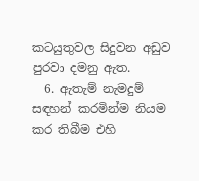කටයුතුවල සිදුවන අඩුව පුරවා දමනු ඇත.
  6. ඇතැම් නැමදුම් සඳහන් කරමින්ම නියම කර තිබීම එහි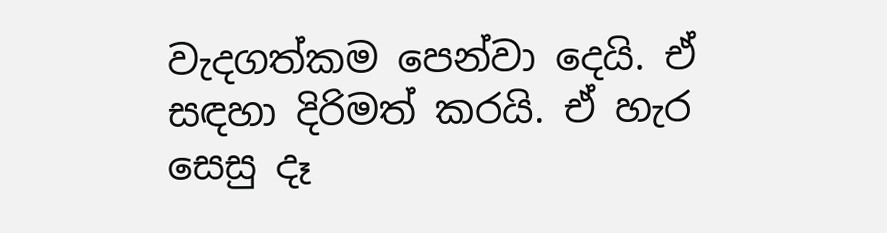වැදගත්කම පෙන්වා දෙයි. ඒ සඳහා දිරිමත් කරයි. ඒ හැර සෙසු දෑ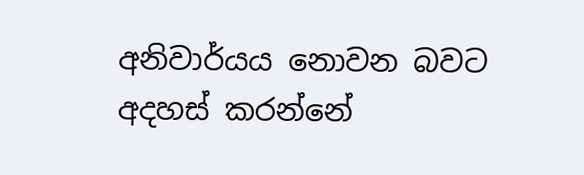අනිවාර්යය නොවන බවට අදහස් කරන්නේ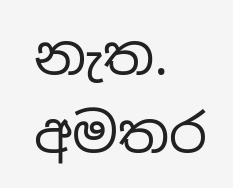නැත.
අමතර